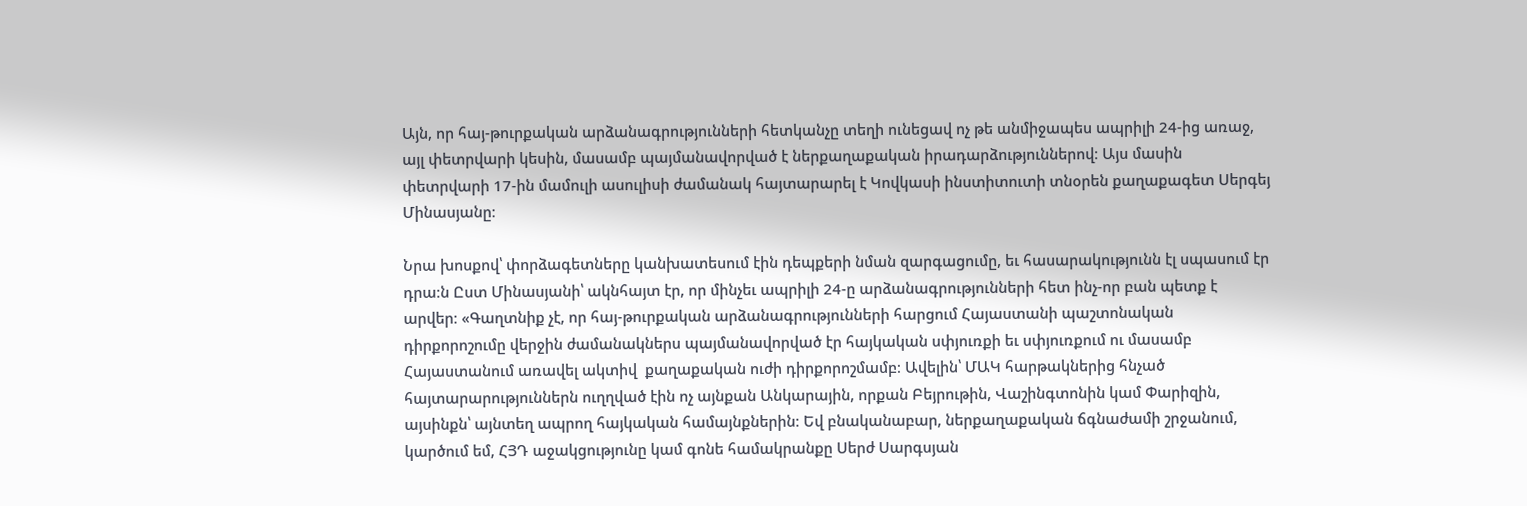Այն, որ հայ-թուրքական արձանագրությունների հետկանչը տեղի ունեցավ ոչ թե անմիջապես ապրիլի 24-ից առաջ, այլ փետրվարի կեսին, մասամբ պայմանավորված է ներքաղաքական իրադարձություններով։ Այս մասին փետրվարի 17-ին մամուլի ասուլիսի ժամանակ հայտարարել է Կովկասի ինստիտուտի տնօրեն քաղաքագետ Սերգեյ Մինասյանը։

Նրա խոսքով՝ փորձագետները կանխատեսում էին դեպքերի նման զարգացումը, եւ հասարակությունն էլ սպասում էր դրա։ն Ըստ Մինասյանի՝ ակնհայտ էր, որ մինչեւ ապրիլի 24-ը արձանագրությունների հետ ինչ-որ բան պետք է արվեր։ «Գաղտնիք չէ, որ հայ-թուրքական արձանագրությունների հարցում Հայաստանի պաշտոնական դիրքորոշումը վերջին ժամանակներս պայմանավորված էր հայկական սփյուռքի եւ սփյուռքում ու մասամբ Հայաստանում առավել ակտիվ  քաղաքական ուժի դիրքորոշմամբ։ Ավելին՝ ՄԱԿ հարթակներից հնչած հայտարարություններն ուղղված էին ոչ այնքան Անկարային, որքան Բեյրութին, Վաշինգտոնին կամ Փարիզին, այսինքն՝ այնտեղ ապրող հայկական համայնքներին։ Եվ բնականաբար, ներքաղաքական ճգնաժամի շրջանում, կարծում եմ, ՀՅԴ աջակցությունը կամ գոնե համակրանքը Սերժ Սարգսյան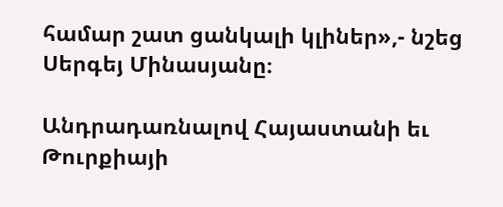համար շատ ցանկալի կլիներ»,- նշեց Սերգեյ Մինասյանը։

Անդրադառնալով Հայաստանի եւ Թուրքիայի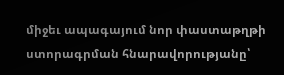միջեւ ապագայում նոր փաստաթղթի ստորագրման հնարավորությանը՝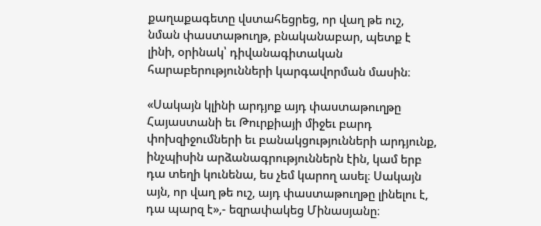քաղաքագետը վստահեցրեց, որ վաղ թե ուշ, նման փաստաթուղթ, բնականաբար, պետք է լինի, օրինակ՝ դիվանագիտական հարաբերությունների կարգավորման մասին։

«Սակայն կլինի արդյոք այդ փաստաթուղթը Հայաստանի եւ Թուրքիայի միջեւ բարդ փոխզիջումների եւ բանակցությունների արդյունք, ինչպիսին արձանագրություններն էին, կամ երբ դա տեղի կունենա, ես չեմ կարող ասել։ Սակայն այն, որ վաղ թե ուշ, այդ փաստաթուղթը լինելու է, դա պարզ է»,- եզրափակեց Մինասյանը։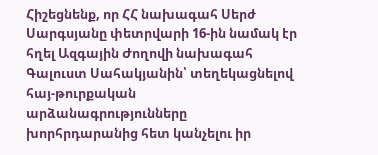Հիշեցնենք, որ ՀՀ նախագահ Սերժ Սարգսյանը փետրվարի 16-ին նամակ էր հղել Ազգային Ժողովի նախագահ Գալուստ Սահակյանին՝ տեղեկացնելով հայ-թուրքական արձանագրությունները խորհրդարանից հետ կանչելու իր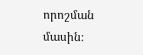որոշման մասին։